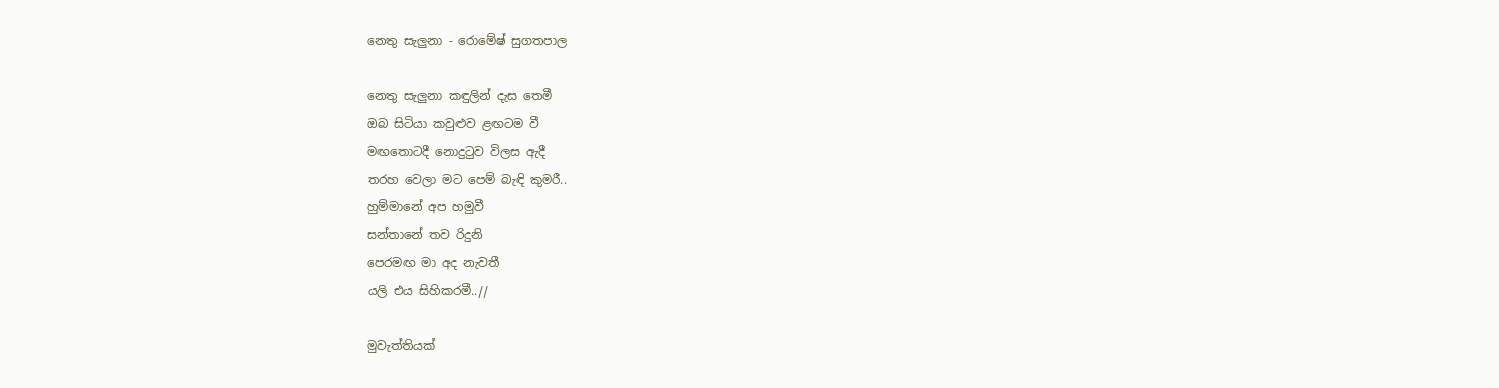නෙතු සැලුනා - රොමේෂ් සුගතපාල

නෙතු සැලුනා කඳුලින් දැස තෙමී
ඔබ සිටියා කවුළුව ළඟටම වී
මඟතොටදී නොදුටුව විලස ඇදී
තරහ වෙලා මට පෙම් බැඳි කුමරී..
හුම්මානේ අප හමුවී
සන්තානේ තව රිදුනි
පෙරමඟ මා අද නැවතී
යලි එය සිහිකරමී..//

මුවැත්තියක්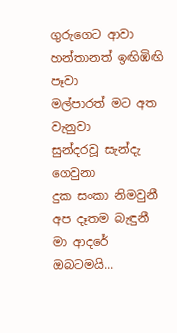ගුරුගෙට ආවා
හන්තානත් ඉඟිඹිඟි පෑවා
මල්පාරත් මට අත වැනුවා
සුන්දරවූ සැන්දැ ගෙවුනා
දුක සංකා නිමවුනී
අප දෑතම බැඳුනී
මා ආදරේ ඔබටමයි...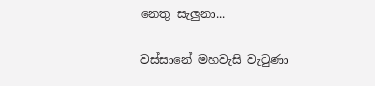නෙතු සැලුනා...

වස්සානේ මහවැසි වැටුණා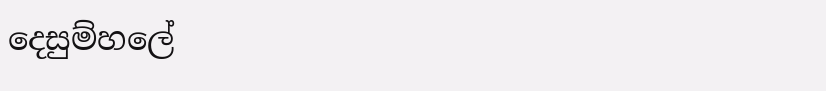දෙසුම්හලේ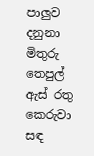පාලුව දනුනා
මිතුරු තෙපුල් ඇස් රතු කෙරුවා
සඳ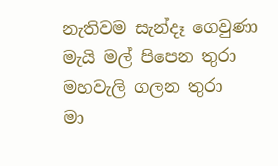නැතිවම සැන්දෑ ගෙවුණා
මැයි මල් පිපෙන තුරා
මහවැලි ගලන තුරා
මා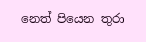නෙත් පියෙන තුරා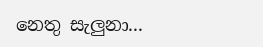නෙතු සැලුනා...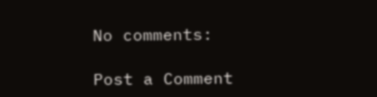No comments:

Post a Comment